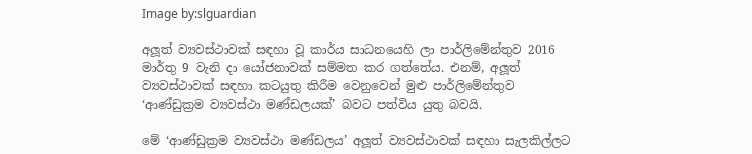Image by:slguardian

අලූත් ව්‍යවස්ථාවක් සඳහා වූ කාර්ය සාධනයෙහි ලා පාර්ලිමේන්තුව 2016 මාර්තු 9 වැනි දා යෝජනාවක් සම්මත කර ගත්තේය. එනම්, අලූත් ව්‍යවස්ථාවක් සඳහා කටයුතු කිරීම වෙනුවෙන් මුළු පාර්ලිමේන්තුව ‘ආණ්ඩුක්‍රම ව්‍යවස්ථා මණ්ඩලයක්’ බවට පත්විය යුතු බවයි.

මේ ‘ආණ්ඩුක්‍රම ව්‍යවස්ථා මණ්ඩලය’ අලූත් ව්‍යවස්ථාවක් සඳහා සැලකිල්ලට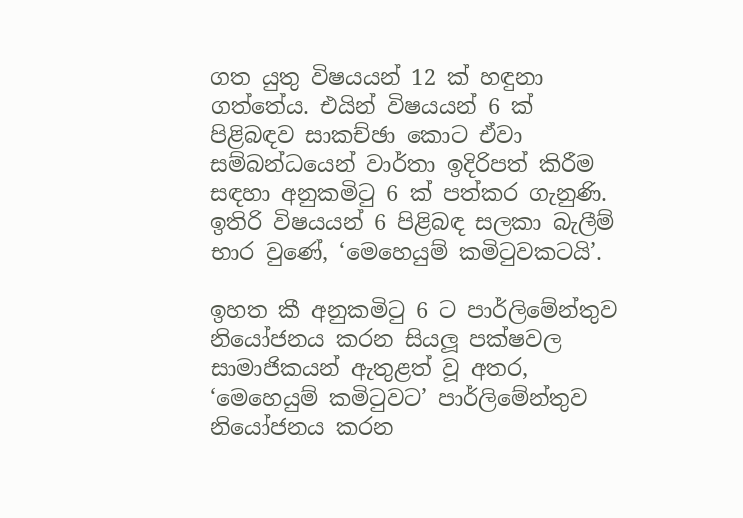ගත යුතු විෂයයන් 12 ක් හඳුනා ගත්තේය. එයින් විෂයයන් 6 ක් පිළිබඳව සාකච්ඡා කොට ඒවා සම්බන්ධයෙන් වාර්තා ඉදිරිපත් කිරීම සඳහා අනුකමිටු 6 ක් පත්කර ගැනුණි. ඉතිරි විෂයයන් 6 පිළිබඳ සලකා බැලීම් භාර වුණේ, ‘මෙහෙයුම් කමිටුවකටයි’.

ඉහත කී අනුකමිටු 6 ට පාර්ලිමේන්තුව නියෝජනය කරන සියලූ පක්ෂවල සාමාජිකයන් ඇතුළත් වූ අතර, ‘මෙහෙයුම් කමිටුවට’ පාර්ලිමේන්තුව නියෝජනය කරන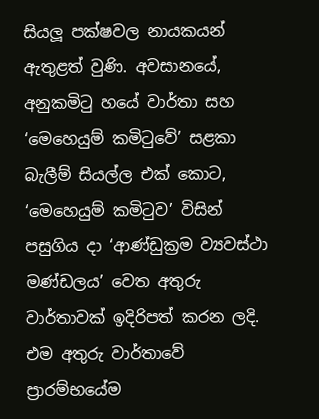සියලූ පක්ෂවල නායකයන් ඇතුළත් වුණි. අවසානයේ, අනුකමිටු හයේ වාර්තා සහ ‘මෙහෙයුම් කමිටුවේ’ සළකා බැලීම් සියල්ල එක් කොට, ‘මෙහෙයුම් කමිටුව’ විසින් පසුගිය දා ‘ආණ්ඩුක්‍රම ව්‍යවස්ථා මණ්ඩලය’ වෙත අතුරු වාර්තාවක් ඉදිරිපත් කරන ලදි. එම අතුරු වාර්තාවේ ප්‍රාරම්භයේම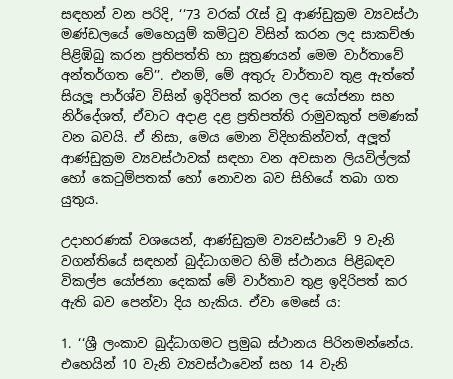සඳහන් වන පරිදි, ‘‘73 වරක් රැස් වූ ආණ්ඩුක්‍රම ව්‍යවස්ථා මණ්ඩලයේ මෙහෙයුම් කමිටුව විසින් කරන ලද සාකච්ඡා පිළිඹිබු කරන ප්‍රතිපත්ති හා සූත්‍රණයන් මෙම වාර්තාවේ අන්තර්ගත වේ’’. එනම්, මේ අතුරු වාර්තාව තුළ ඇත්තේ සියලූ පාර්ශ්ව විසින් ඉදිරිපත් කරන ලද යෝජනා සහ නිර්දේශත්, ඒවාට අදාළ දළ ප්‍රතිපත්ති රාමුවකුත් පමණක් වන බවයි. ඒ නිසා, මෙය මොන විදිහකින්වත්, අලූත් ආණ්ඩුක්‍රම ව්‍යවස්ථාවක් සඳහා වන අවසාන ලියවිල්ලක් හෝ කෙටුම්පතක් හෝ නොවන බව සිහියේ තබා ගත යුතුය.

උදාහරණක් වශයෙන්, ආණ්ඩුක්‍රම ව්‍යවස්ථාවේ 9 වැනි වගන්තියේ සඳහන් බුද්ධාගමට හිමි ස්ථානය පිළිබඳව විකල්ප යෝජනා දෙකක් මේ වාර්තාව තුළ ඉදිරිපත් කර ඇති බව පෙන්වා දිය හැකිය. ඒවා මෙසේ ය:

1. ‘‘ශ්‍රී ලංකාව බුද්ධාගමට ප්‍රමුඛ ස්ථානය පිරිනමන්නේය. එහෙයින් 10 වැනි ව්‍යවස්ථාවෙන් සහ 14 වැනි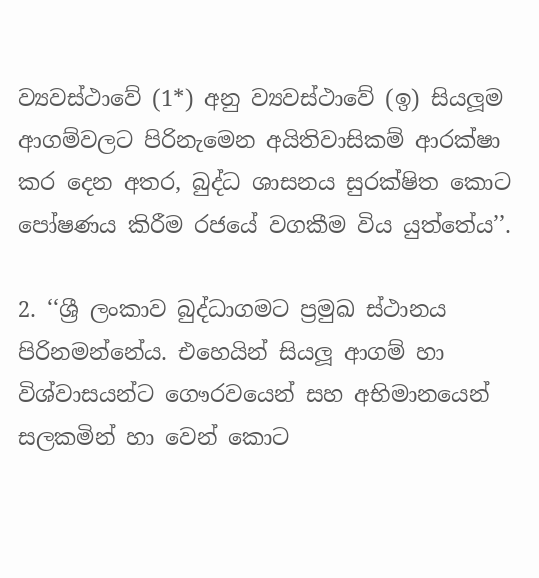ව්‍යවස්ථාවේ (1*) අනු ව්‍යවස්ථාවේ (ඉ) සියලූම ආගම්වලට පිරිනැමෙන අයිතිවාසිකම් ආරක්ෂා කර දෙන අතර, බුද්ධ ශාසනය සුරක්ෂිත කොට පෝෂණය කිරීම රජයේ වගකීම විය යුත්තේය’’.

2. ‘‘ශ්‍රී ලංකාව බුද්ධාගමට ප්‍රමුඛ ස්ථානය පිරිනමන්නේය. එහෙයින් සියලූ ආගම් හා විශ්වාසයන්ට ගෞරවයෙන් සහ අභිමානයෙන් සලකමින් හා වෙන් කොට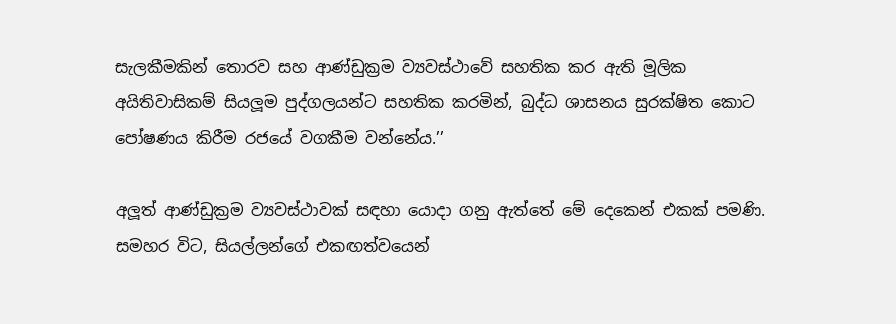සැලකීමකින් තොරව සහ ආණ්ඩුක්‍රම ව්‍යවස්ථාවේ සහතික කර ඇති මූලික අයිතිවාසිකම් සියලූම පුද්ගලයන්ට සහතික කරමින්, බුද්ධ ශාසනය සුරක්ෂිත කොට පෝෂණය කිරීම රජයේ වගකීම වන්නේය.’’

අලූත් ආණ්ඩුක්‍රම ව්‍යවස්ථාවක් සඳහා යොදා ගනු ඇත්තේ මේ දෙකෙන් එකක් පමණි. සමහර විට, සියල්ලන්ගේ එකඟත්වයෙන්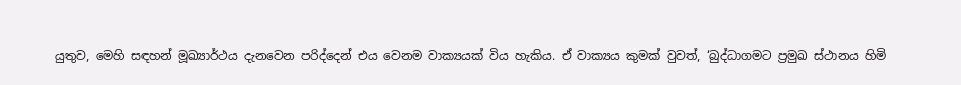යුතුව, මෙහි සඳහන් මූඛ්‍යාර්ථය දැනවෙන පරිද්දෙන් එය වෙනම වාක්‍යයක් විය හැකිය. ඒ වාක්‍යය කුමක් වුවත්, ‘බුද්ධාගමට ප්‍රමුඛ ස්ථානය හිමි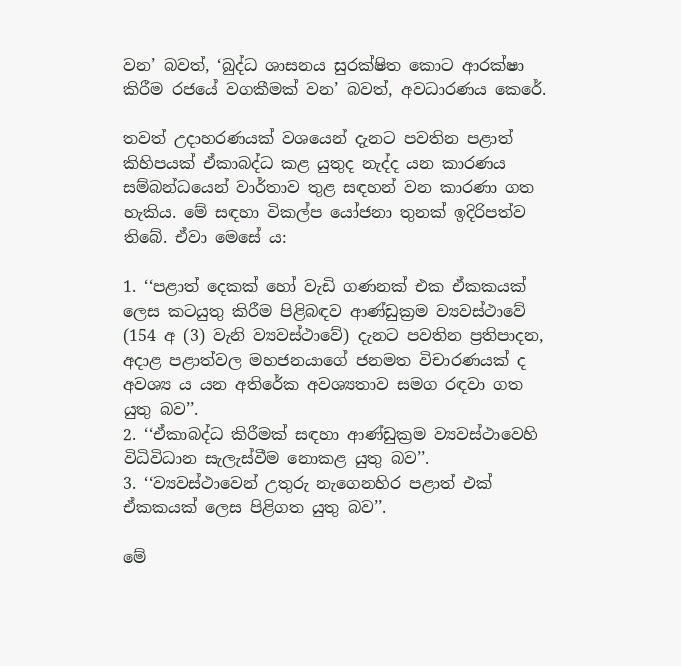වන’ බවත්, ‘බුද්ධ ශාසනය සුරක්ෂිත කොට ආරක්ෂා කිරීම රජයේ වගකීමක් වන’ බවත්, අවධාරණය කෙරේ.

තවත් උදාහරණයක් වශයෙන් දැනට පවතින පළාත් කිහිපයක් ඒකාබද්ධ කළ යුතුද නැද්ද යන කාරණය සම්බන්ධයෙන් වාර්තාව තුළ සඳහන් වන කාරණා ගත හැකිය. මේ සඳහා විකල්ප යෝජනා තුනක් ඉදිරිපත්ව තිබේ. ඒවා මෙසේ ය:

1. ‘‘පළාත් දෙකක් හෝ වැඩි ගණනක් එක ඒකකයක් ලෙස කටයුතු කිරීම පිළිබඳව ආණ්ඩුක්‍රම ව්‍යවස්ථාවේ (154 අ (3) වැනි ව්‍යවස්ථාවේ) දැනට පවතින ප්‍රතිපාදන, අදාළ පළාත්වල මහජනයාගේ ජනමත විචාරණයක් ද අවශ්‍ය ය යන අතිරේක අවශ්‍යතාව සමග රඳවා ගත යුතු බව’’.
2. ‘‘ඒකාබද්ධ කිරීමක් සඳහා ආණ්ඩුක්‍රම ව්‍යවස්ථාවෙහි විධිවිධාන සැලැස්වීම නොකළ යුතු බව’’.
3. ‘‘ව්‍යවස්ථාවෙන් උතුරු නැගෙනහිර පළාත් එක් ඒකකයක් ලෙස පිළිගත යුතු බව’’.

මේ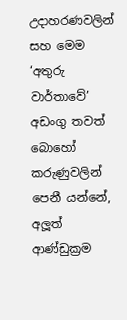උදාහරණවලින් සහ මෙම ‘අතුරු වාර්තාවේ’ අඩංගු තවත් බොහෝ කරුණුවලින් පෙනී යන්නේ, අලූත් ආණ්ඩුක්‍රම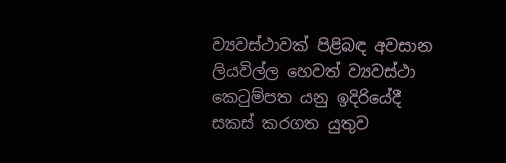ව්‍යවස්ථාවක් පිළිබඳ අවසාන ලියවිල්ල හෙවත් ව්‍යවස්ථා කෙටුම්පත යනු ඉදිරියේදී සකස් කරගත යුතුව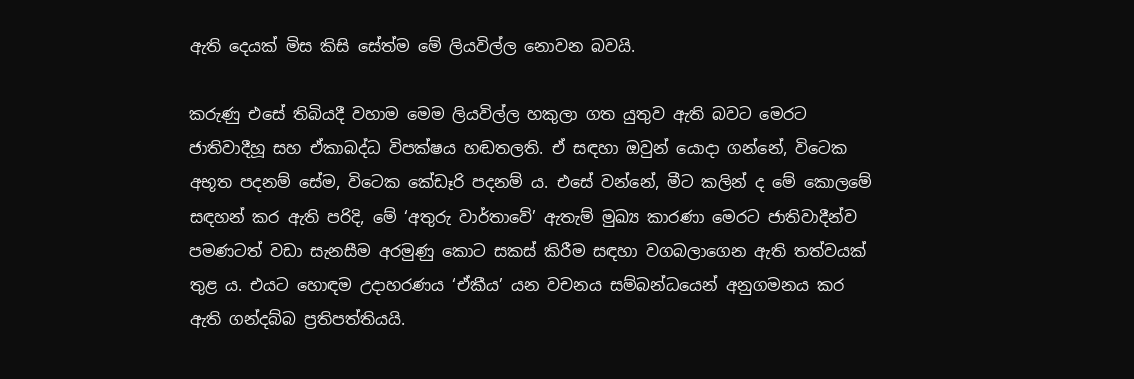ඇති දෙයක් මිස කිසි සේත්ම මේ ලියවිල්ල නොවන බවයි.

කරුණු එසේ තිබියදී වහාම මෙම ලියවිල්ල හකුලා ගත යුතුව ඇති බවට මෙරට ජාතිවාදීහූ සහ ඒකාබද්ධ විපක්ෂය හඬතලති. ඒ සඳහා ඔවුන් යොදා ගන්නේ, විටෙක අභූත පදනම් සේම, විටෙක කේඩෑරි පදනම් ය. එසේ වන්නේ, මීට කලින් ද මේ කොලමේ සඳහන් කර ඇති පරිදි, මේ ‘අතුරු වාර්තාවේ’ ඇතැම් මුඛ්‍ය කාරණා මෙරට ජාතිවාදීන්ව පමණටත් වඩා සැනසීම අරමුණු කොට සකස් කිරීම සඳහා වගබලාගෙන ඇති තත්වයක් තුළ ය. එයට හොඳම උදාහරණය ‘ඒකීය’ යන වචනය සම්බන්ධයෙන් අනුගමනය කර ඇති ගන්දබ්බ ප්‍රතිපත්තියයි.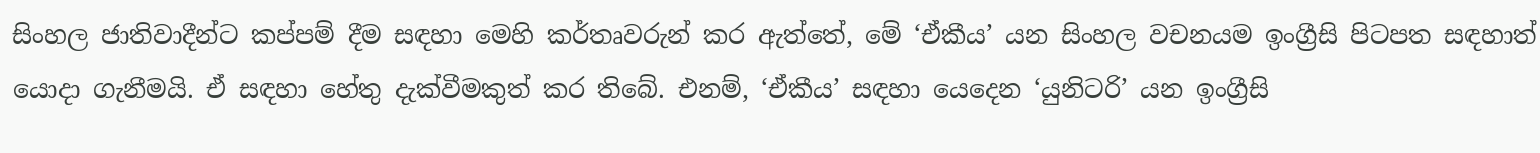සිංහල ජාතිවාදීන්ට කප්පම් දීම සඳහා මෙහි කර්තෘවරුන් කර ඇත්තේ, මේ ‘ඒකීය’ යන සිංහල වචනයම ඉංග්‍රීසි පිටපත සඳහාත් යොදා ගැනීමයි. ඒ සඳහා හේතු දැක්වීමකුත් කර තිබේ. එනම්, ‘ඒකීය’ සඳහා යෙදෙන ‘යුනිටරි’ යන ඉංග්‍රීසි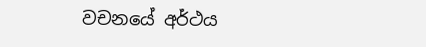වචනයේ අර්ථය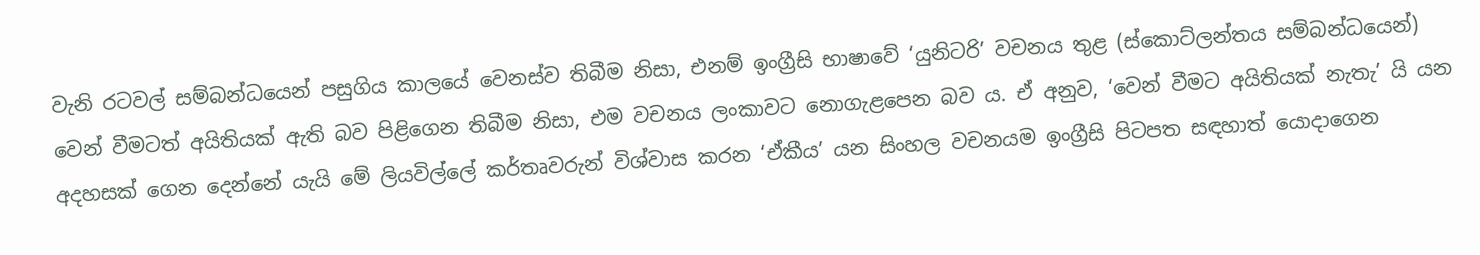වැනි රටවල් සම්බන්ධයෙන් පසුගිය කාලයේ වෙනස්ව තිබීම නිසා, එනම් ඉංග්‍රීසි භාෂාවේ ‘යුනිටරි’ වචනය තුළ (ස්කොට්ලන්තය සම්බන්ධයෙන්) වෙන් වීමටත් අයිතියක් ඇති බව පිළිගෙන තිබීම නිසා, එම වචනය ලංකාවට නොගැළපෙන බව ය. ඒ අනුව, ‘වෙන් වීමට අයිතියක් නැතැ’ යි යන අදහසක් ගෙන දෙන්නේ යැයි මේ ලියවිල්ලේ කර්තෘවරුන් විශ්වාස කරන ‘ඒකීය’ යන සිංහල වචනයම ඉංග්‍රීසි පිටපත සඳහාත් යොදාගෙන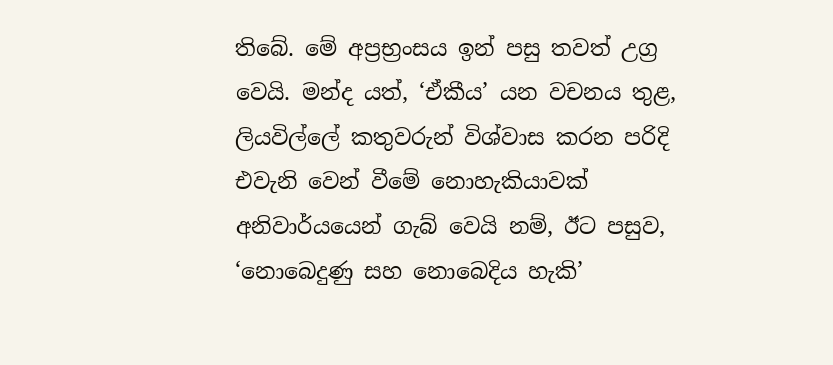තිබේ. මේ අප්‍රභ්‍රංසය ඉන් පසු තවත් උග්‍ර වෙයි. මන්ද යත්, ‘ඒකීය’ යන වචනය තුළ, ලියවිල්ලේ කතුවරුන් විශ්වාස කරන පරිදි එවැනි වෙන් වීමේ නොහැකියාවක් අනිවාර්යයෙන් ගැබ් වෙයි නම්, ඊට පසුව, ‘නොබෙදුණු සහ නොබෙදිය හැකි’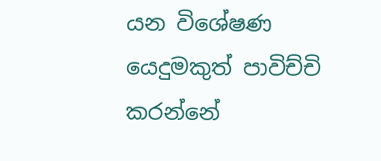යන විශේෂණ යෙදුමකුත් පාවිච්චි කරන්නේ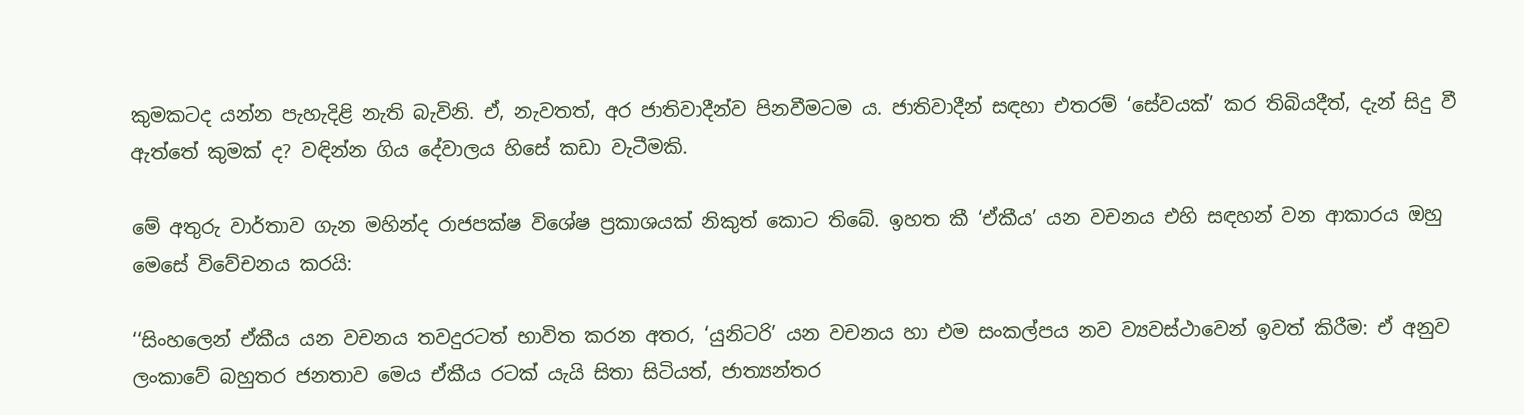කුමකටද යන්න පැහැදිළි නැති බැවිනි. ඒ, නැවතත්, අර ජාතිවාදීන්ව පිනවීමටම ය. ජාතිවාදීන් සඳහා එතරම් ‘සේවයක්’ කර තිබියදීත්, දැන් සිදු වී ඇත්තේ කුමක් ද? වඳින්න ගිය දේවාලය හිසේ කඩා වැටීමකි.

මේ අතුරු වාර්තාව ගැන මහින්ද රාජපක්ෂ විශේෂ ප්‍රකාශයක් නිකුත් කොට තිබේ. ඉහත කී ‘ඒකීය’ යන වචනය එහි සඳහන් වන ආකාරය ඔහු මෙසේ විවේචනය කරයි:

‘‘සිංහලෙන් ඒකීය යන වචනය තවදුරටත් භාවිත කරන අතර, ‘යුනිටරි’ යන වචනය හා එම සංකල්පය නව ව්‍යවස්ථාවෙන් ඉවත් කිරීම: ඒ අනුව ලංකාවේ බහුතර ජනතාව මෙය ඒකීය රටක් යැයි සිතා සිටියත්, ජාත්‍යන්තර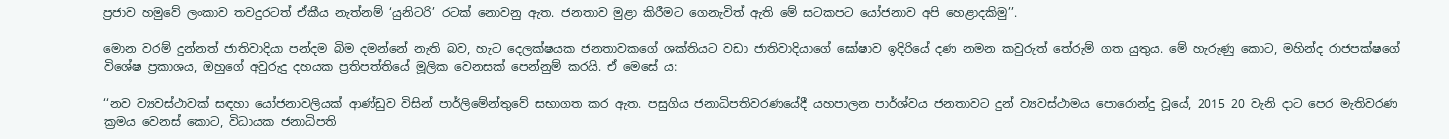ප්‍රජාව හමුවේ ලංකාව තවදුරටත් ඒකීය නැත්නම් ‘යුනිටරි’ රටක් නොවනු ඇත. ජනතාව මුළා කිරීමට ගෙනැවිත් ඇති මේ සටකපට යෝජනාව අපි හෙළාදකිමු’’.

මොන වරම් දුන්නත් ජාතිවාදියා පන්දම බිම දමන්නේ නැති බව, හැට දෙලක්ෂයක ජනතාවකගේ ශක්තියට වඩා ජාතිවාදියාගේ ඝෝෂාව ඉදිරියේ දණ නමන කවුරුත් තේරුම් ගත යුතුය. මේ හැරුණු කොට, මහින්ද රාජපක්ෂගේ විශේෂ ප්‍රකාශය, ඔහුගේ අවුරුදු දහයක ප්‍රතිපත්තියේ මූලික වෙනසක් පෙන්නුම් කරයි. ඒ මෙසේ ය:

‘‘නව ව්‍යවස්ථාවක් සඳහා යෝජනාවලියක් ආණ්ඩුව විසින් පාර්ලිමේන්තුවේ සභාගත කර ඇත. පසුගිය ජනාධිපතිවරණයේදී යහපාලන පාර්ශ්වය ජනතාවට දුන් ව්‍යවස්ථාමය පොරොන්දු වූයේ, 2015 20 වැනි දාට පෙර මැතිවරණ ක්‍රමය වෙනස් කොට, විධායක ජනාධිපති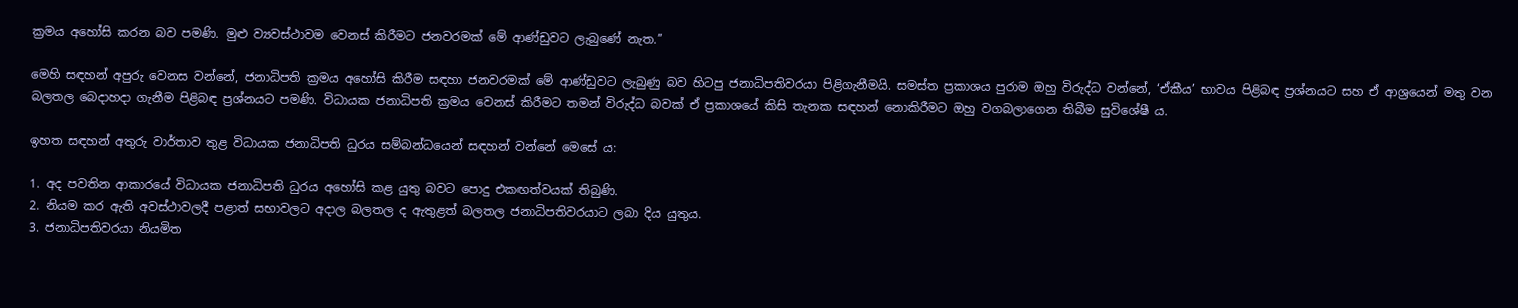ක්‍රමය අහෝසි කරන බව පමණි. මුළු ව්‍යවස්ථාවම වෙනස් කිරීමට ජනවරමක් මේ ආණ්ඩුවට ලැබුණේ නැත.’’

මෙහි සඳහන් අපුරු වෙනස වන්නේ, ජනාධිපති ක්‍රමය අහෝසි කිරීම සඳහා ජනවරමක් මේ ආණ්ඩුවට ලැබුණු බව හිටපු ජනාධිපතිවරයා පිළිගැනීමයි. සමස්ත ප්‍රකාශය පුරාම ඔහු විරුද්ධ වන්නේ, ‘ඒකීය’ භාවය පිළිබඳ ප්‍රශ්නයට සහ ඒ ආශ්‍රයෙන් මතු වන බලතල බෙදාහදා ගැනීම පිළිබඳ ප්‍රශ්නයට පමණි. විධායක ජනාධිපති ක්‍රමය වෙනස් කිරීමට තමන් විරුද්ධ බවක් ඒ ප්‍රකාශයේ කිසි තැනක සඳහන් නොකිරීමට ඔහු වගබලාගෙන තිබීම සුවිශේෂී ය.

ඉහත සඳහන් අතුරු වාර්තාව තුළ විධායක ජනාධිපති ධුරය සම්බන්ධයෙන් සඳහන් වන්නේ මෙසේ ය:

1. අද පවතින ආකාරයේ විධායක ජනාධිපති ධුරය අහෝසි කළ යුතු බවට පොදු එකඟත්වයක් තිබුණි.
2. නියම කර ඇති අවස්ථාවලදී පළාත් සභාවලට අදාල බලතල ද ඇතුළත් බලතල ජනාධිපතිවරයාට ලබා දිය යුතුය.
3. ජනාධිපතිවරයා නියමිත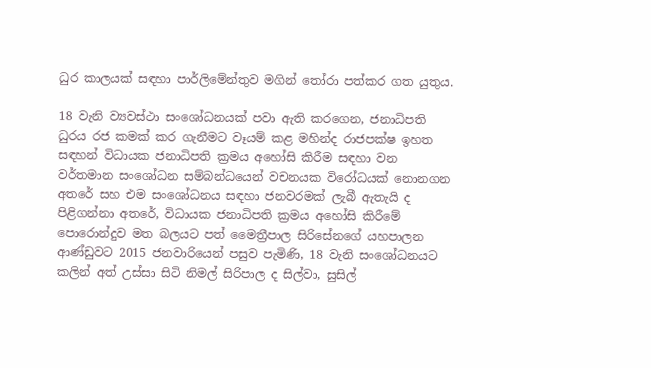ධුර කාලයක් සඳහා පාර්ලිමේන්තුව මගින් තෝරා පත්කර ගත යුතුය.

18 වැනි ව්‍යවස්ථා සංශෝධනයක් පවා ඇති කරගෙන, ජනාධිපති ධුරය රජ කමක් කර ගැනීමට වෑයම් කළ මහින්ද රාජපක්ෂ ඉහත සඳහන් විධායක ජනාධිපති ක්‍රමය අහෝසි කිරීම සඳහා වන වර්තමාන සංශෝධන සම්බන්ධයෙන් වචනයක විරෝධයක් නොනගන අතරේ සහ එම සංශෝධනය සඳහා ජනවරමක් ලැබී ඇතැයි ද පිළිගන්නා අතරේ, විධායක ජනාධිපති ක්‍රමය අහෝසි කිරීමේ පොරොන්දුව මත බලයට පත් මෛත්‍රීපාල සිරිසේනගේ යහපාලන ආණ්ඩුවට 2015 ජනවාරියෙන් පසුව පැමිණි, 18 වැනි සංශෝධනයට කලින් අත් උස්සා සිටි නිමල් සිරිපාල ද සිල්වා, සුසිල්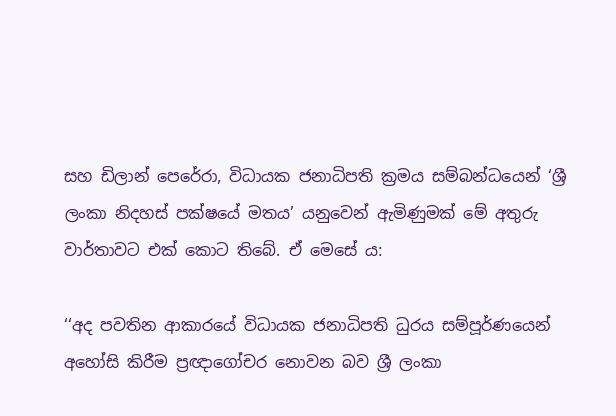සහ ඩිලාන් පෙරේරා, විධායක ජනාධිපති ක්‍රමය සම්බන්ධයෙන් ‘ශ්‍රී ලංකා නිදහස් පක්ෂයේ මතය’ යනුවෙන් ඇමිණුමක් මේ අතුරු වාර්තාවට එක් කොට තිබේ. ඒ මෙසේ ය:

‘‘අද පවතින ආකාරයේ විධායක ජනාධිපති ධුරය සම්පූර්ණයෙන් අහෝසි කිරීම ප්‍රඥාගෝචර නොවන බව ශ්‍රී ලංකා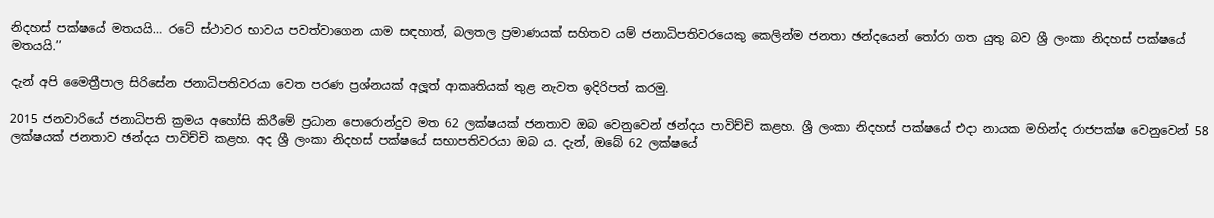නිදහස් පක්ෂයේ මතයයි… රටේ ස්ථාවර භාවය පවත්වාගෙන යාම සඳහාත්, බලතල ප්‍රමාණයක් සහිතව යම් ජනාධිපතිවරයෙකු කෙලින්ම ජනතා ඡන්දයෙන් තෝරා ගත යුතු බව ශ්‍රී ලංකා නිදහස් පක්ෂයේ මතයයි.’’

දැන් අපි මෛත්‍රීපාල සිරිසේන ජනාධිපතිවරයා වෙත පරණ ප්‍රශ්නයක් අලූත් ආකෘතියක් තුළ නැවත ඉදිරිපත් කරමු.

2015 ජනවාරියේ ජනාධිපති ක්‍රමය අහෝසි කිරීමේ ප්‍රධාන පොරොන්දුව මත 62 ලක්ෂයක් ජනතාව ඔබ වෙනුවෙන් ඡන්දය පාවිච්චි කළහ. ශ්‍රී ලංකා නිදහස් පක්ෂයේ එදා නායක මහින්ද රාජපක්ෂ වෙනුවෙන් 58 ලක්ෂයක් ජනතාව ඡන්දය පාවිච්චි කළහ. අද ශ්‍රී ලංකා නිදහස් පක්ෂයේ සභාපතිවරයා ඔබ ය. දැන්, ඔබේ 62 ලක්ෂයේ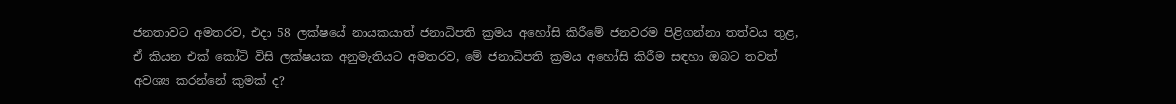ජනතාවට අමතරව, එදා 58 ලක්ෂයේ නායකයාත් ජනාධිපති ක්‍රමය අහෝසි කිරීමේ ජනවරම පිළිගන්නා තත්වය තුළ, ඒ කියන එක් කෝටි විසි ලක්ෂයක අනුමැතියට අමතරව, මේ ජනාධිපති ක්‍රමය අහෝසි කිරීම සඳහා ඔබට තවත් අවශ්‍ය කරන්නේ කුමක් ද?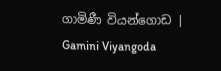ගාමිණී වියන්ගොඩ | Gamini Viyangoda